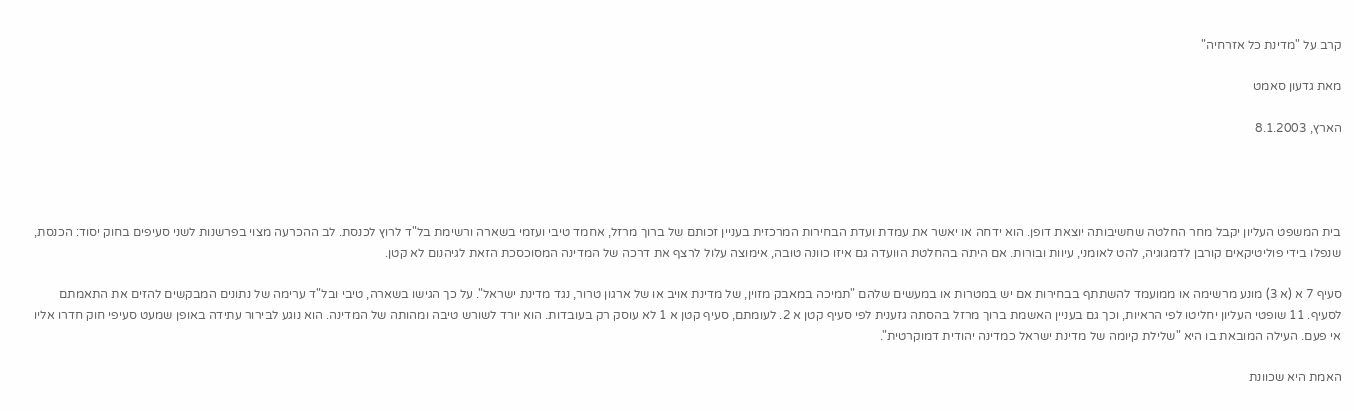קרב על "מדינת כל אזרחיה"

מאת גדעון סאמט

הארץ, 8.1.2003




בית המשפט העליון יקבל מחר החלטה שחשיבותה יוצאת דופן. הוא ידחה או יאשר את עמדת ועדת הבחירות המרכזית בעניין זכותם של ברוך מרזל, אחמד טיבי ועזמי בשארה ורשימת בל"ד לרוץ לכנסת. לב ההכרעה מצוי בפרשנות לשני סעיפים בחוק יסוד: הכנסת, שנפלו בידי פוליטיקאים קורבן לדמגוגיה, להט לאומני, עיוות ובורות. אם היתה בהחלטת הוועדה גם איזו כוונה טובה, אימוצה עלול לרצף את דרכה של המדינה המסוכסכת הזאת לגיהנום לא קטן.

סעיף 7 א (א 3) מונע מרשימה או ממועמד להשתתף בבחירות אם יש במטרות או במעשים שלהם "תמיכה במאבק מזוין, של מדינת אויב או של ארגון טרור, נגד מדינת ישראל". על כך הגישו בשארה, טיבי ובל"ד ערימה של נתונים המבקשים להזים את התאמתם לסעיף. 11 שופטי העליון יחליטו לפי הראיות, וכך גם בעניין האשמת ברוך מרזל בהסתה גזענית לפי סעיף קטן א 2. לעומתם, סעיף קטן א 1 לא עוסק רק בעובדות. הוא יורד לשורש טיבה ומהותה של המדינה. הוא נוגע לבירור עתידה באופן שמעט סעיפי חוק חדרו אליו אי פעם. העילה המובאת בו היא "שלילת קיומה של מדינת ישראל כמדינה יהודית דמוקרטית".

האמת היא שכוונת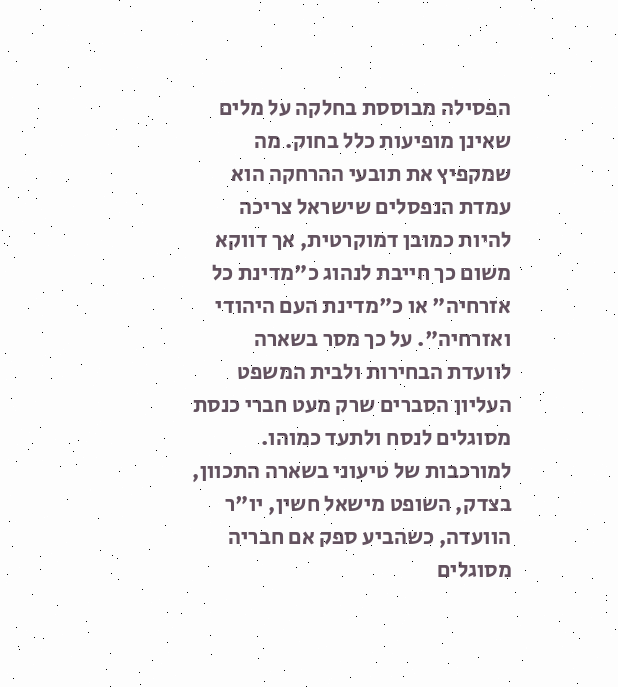הפסילה מבוססת בחלקה על מלים שאינן מופיעות כלל בחוק. מה שמקפיץ את תובעי ההרחקה הוא עמדת הנפסלים שישראל צריכה להיות כמובן דמוקרטית, אך דווקא משום כך חייבת לנהוג כ"מדינת כל אזרחיה" או כ"מדינת העם היהודי ואזרחיה". על כך מסר בשארה לוועדת הבחירות ולבית המשפט העליון הסברים שרק מעט חברי כנסת מסוגלים לנסח ולתעד כמוהו. למורכבות של טיעוני בשארה התכוון, בצדק, השופט מישאל חשין, יו"ר הוועדה, כשהביע ספק אם חבריה מסוגלים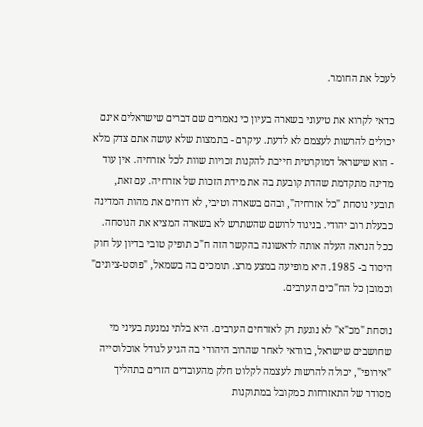לעכל את החומר.

כדאי לקרוא את טיעוני בשארה בעיון כי נאמרים שם דברים שישראלים אינם יכולים להרשות לעצמם לא לדעת. עיקרם - בתמצות שלא עושה אתם צדק מלא - הוא שישראל דמוקרטית חייבת להקנות זכויות שוות לכל אזרחיה. אין עוד מדינה מתקדמת שהדת קובעת בה את מידת הזכות של אזרחיה. עם זאת, תובעי נוסחת "כל אזרחיה", ובהם בשארה וטיבי, לא דוחים את מהות המדינה כבעלת רוב יהודי. בניגוד לרושם שהשתרש לא בשארה המציא את הנוסחה. ככל הנראה העלה אותה לראשונה בהקשר הזה ח"כ תופיק טובי בדיון על חוק היסוד ב- 1985. היא מופיעה במצע מרצ. תומכים בה בשמאל, "פוסט-ציונים" וכמובן כל הח"כים הערבים.

נוסחת "מכ"א" לא נוגעת רק לאזרחים הערבים. היא בלתי נמנעת בעיני מי שחושבים שישראל, בוודאי לאחר שהרוב היהודי בה הגיע לגודל אוכלוסייה "אירופי", יכולה להרשות לעצמה לקלוט חלק מהעובדים הזרים בתהליך מסודר של התאזרחות כמקובל במתוקנות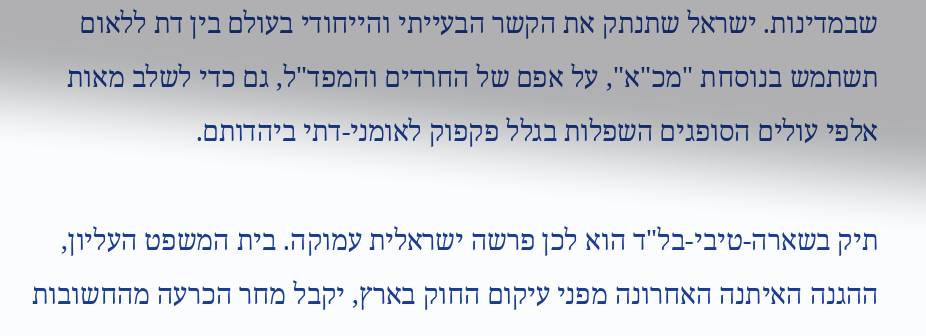שבמדינות. ישראל שתנתק את הקשר הבעייתי והייחודי בעולם בין דת ללאום תשתמש בנוסחת "מכ"א", על אפם של החרדים והמפד"ל, גם כדי לשלב מאות אלפי עולים הסופגים השפלות בגלל פקפוק לאומני-דתי ביהדותם.

תיק בשארה-טיבי-בל"ד הוא לכן פרשה ישראלית עמוקה. בית המשפט העליון, ההגנה האיתנה האחרונה מפני עיקום החוק בארץ, יקבל מחר הכרעה מהחשובות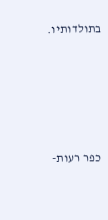בתולדותיו.





כפר רעות-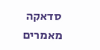סדאקה
מאמרים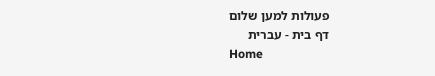פעולות למען שלום
דף בית - עברית
Home